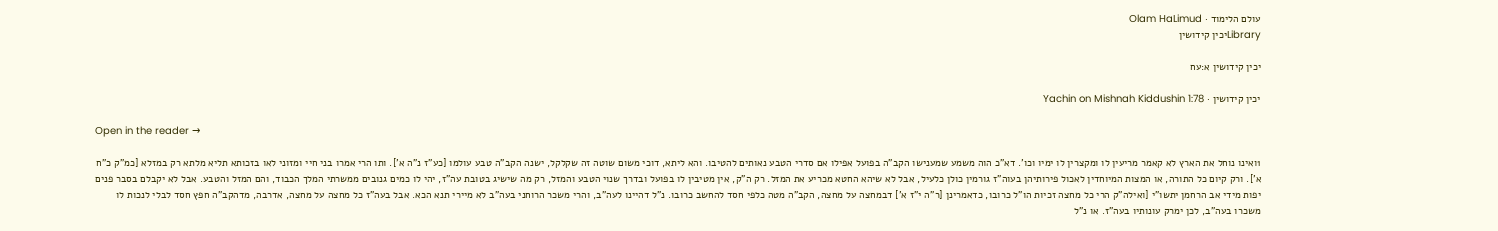עולם הלימוד · Olam HaLimud
Libraryיכין קידושין

יכין קידושין א:עח

יכין קידושין · Yachin on Mishnah Kiddushin 1:78

Open in the reader →

1ואינו נוחל את הארץ לא קאמר מריעין לו ומקצרין לו ימיו וכו'. דא"כ הוה משמע שמענישו הקב"ה בפועל אפילו אם סדרי הטבע נאותים להטיבו. והא ליתא, דוכי משום שוטה זה שקלקל, ישנה הקב"ה טבע עולמו [כע"ז נ"ה א']. ותו הרי אמרו בני חיי ומזוני לאו בזכותא תליא מלתא רק במזלא [כמ"ק כ"ח א']. ורק קיום כל התורה, או המצות המיוחדין לאכול פירותיהן בעוה"ז גורמין כולן כלעיל, אבל לא שיהא החטא מכריע את המזל. רק ה"ק, אין מטיבין לו בפועל ובדרך שנוי הטבע והמזל, רק מה שישיג בטובת עה"ז, יהי לו כמים גנובים ממשרתי המלך הכבוד, והם המזל והטבע. אבל לא יקבלם בסבר פנים יפות מידי אב הרחמן יתשו"י [ואילה"ק הרי כל מחצה זכיות הו"ל כרובו, כדאמרינן [ר"ה י"ז א'] דבמחצה על מחצה, הקב"ה מטה כלפי חסד להחשב כרובו. נ"ל דהיינו לעה"ב, והרי משכר הרוחני בעה"ב לא מיירי תנא הכא. אבל בעה"ז כל מחצה על מחצה, אדרבה, מדהקב"ה חפץ חסד לבלי לנכות לו משכרו בעה"ב, לכן ימרק עונותיו בעה"ז. או נ"ל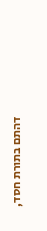דהתם בתורת חסד,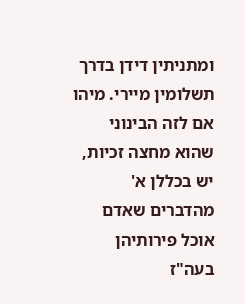ומתניתין דידן בדרך תשלומין מיירי. מיהו אם לזה הבינוני שהוא מחצה זכיות, יש בכללן א' מהדברים שאדם אוכל פירותיהן בעה"ז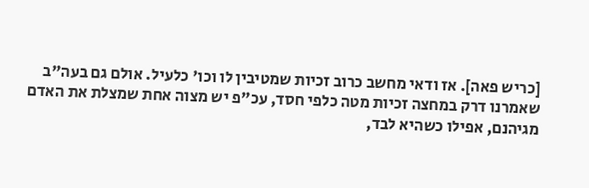[כריש פאה]. אז ודאי מחשב כרוב זכיות שמטיבין לו וכו' כלעיל. אולם גם בעה"ב שאמרנו דרק במחצה זכיות מטה כלפי חסד, עכ"פ יש מצוה אחת שמצלת את האדם מגיהנם, אפילו כשהיא לבד,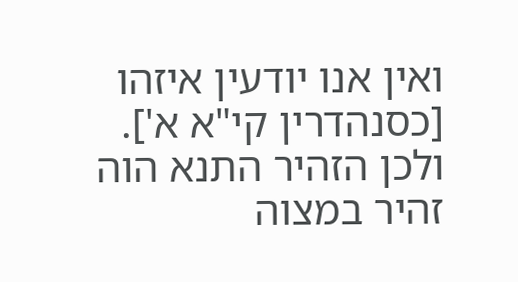ואין אנו יודעין איזהו [כסנהדרין קי"א א']. ולכן הזהיר התנא הוה זהיר במצוה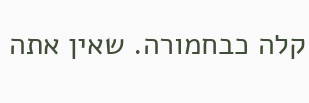קלה כבחמורה. שאין אתה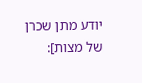יודע מתן שכרן של מצות]: